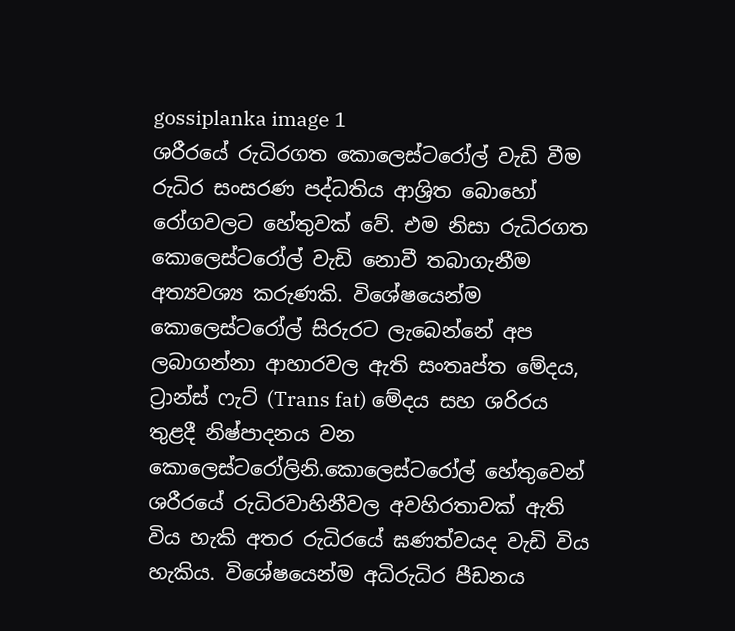gossiplanka image 1
ශරීරයේ රුධිරගත කොලෙස්ටරෝල් වැඩි වීම රුධිර සංසරණ පද්ධතිය ආශ්‍රිත බොහෝ රෝගවලට හේතුවක් වේ. එම නිසා රුධිරගත කොලෙස්ටරෝල් වැඩි නොවී තබාගැනීම අත්‍යවශ්‍ය කරුණකි. විශේෂයෙන්ම කොලෙස්ටරෝල් සිරුරට ලැබෙන්නේ අප ලබාගන්නා ආහාරවල ඇති සංතෘප්ත මේදය, ට්‍රාන්ස් ෆැට් (Trans fat) මේදය සහ ශරිරය තුළදී නිෂ්පාදනය වන කොලෙස්ටරෝලිනි.කොලෙස්ටරෝල් හේතුවෙන් ශරීරයේ රුධිරවාහිනීවල අවහිරතාවක් ඇති විය හැකි අතර රුධිරයේ ඝණත්වයද වැඩි විය හැකිය. විශේෂයෙන්ම අධිරුධිර පීඩනය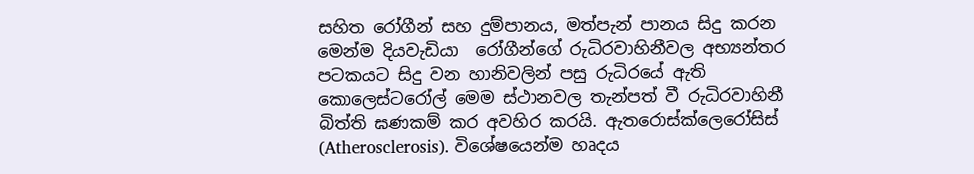සහිත රෝගීන් සහ දුම්පානය, මත්පැන් පානය සිදු කරන මෙන්ම දියවැඩියා  රෝගීන්ගේ රුධිරවාහිනීවල අභ්‍යන්තර පටකයට සිදු වන හානිවලින් පසු රුධිරයේ ඇති කොලෙස්ටරෝල් මෙම ස්ථානවල තැන්පත් වී රුධිරවාහිනී බිත්ති ඝණකම් කර අවහිර කරයි. ඇතරොස්ක්ලෙරෝසිස් (Atherosclerosis). විශේෂයෙන්ම හෘදය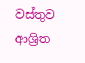වස්තුව ආශ්‍රිත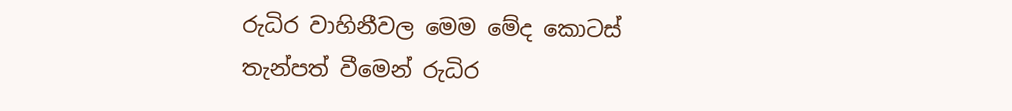රුධිර වාහිනීවල මෙම මේද කොටස් තැන්පත් වීමෙන් රුධිර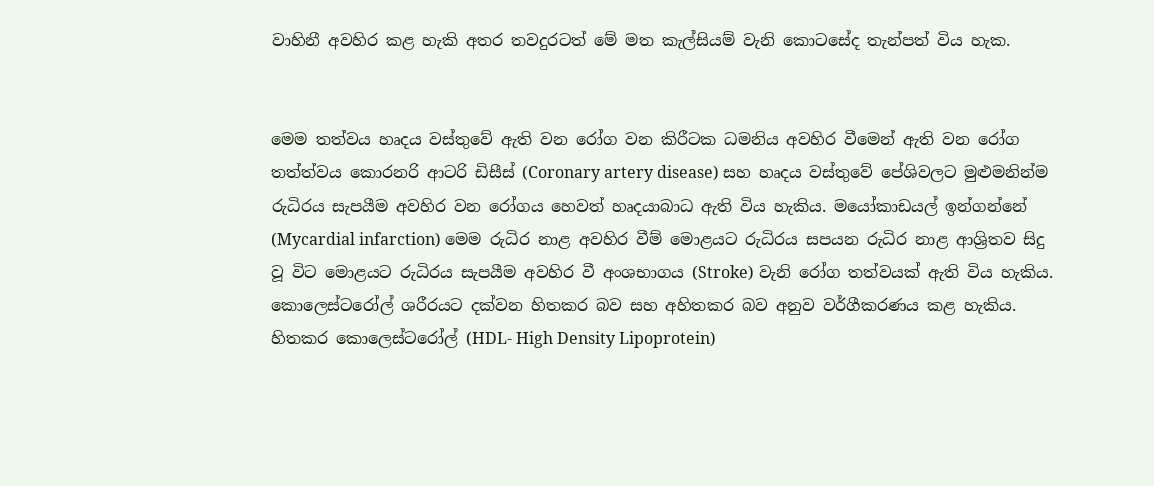වාහිනී අවහිර කළ හැකි අතර තවදුරටත් මේ මත කැල්සියම් වැනි කොටසේද තැන්පත් විය හැක.


මෙම තත්වය හෘදය වස්තුවේ ඇති වන රෝග වන කිරීටක ධමනිය අවහිර වීමෙන් ඇති වන රෝග තත්ත්වය කොරනරි ආටරි ඩිසීස් (Coronary artery disease) සහ හෘදය වස්තුවේ පේශිවලට මුළුමනින්ම රුධිරය සැපයීම අවහිර වන රෝගය හෙවත් හෘදයාබාධ ඇති විය හැකිය. මයෝකාඩයල් ඉන්ගන්නේ (Mycardial infarction) මෙම රුධිර නාළ අවහිර වීම් මොළයට රුධිරය සපයන රුධිර නාළ ආශ්‍රිතව සිදු වූ විට මොළයට රුධිරය සැපයීම අවහිර වී අංශභාගය (Stroke) වැනි රෝග තත්වයක් ඇති විය හැකිය. කොලෙස්ටරෝල් ශරීරයට දක්වන හිතකර බව සහ අහිතකර බව අනුව වර්ගීකරණය කළ හැකිය. හිතකර කොලෙස්ටරෝල් (HDL- High Density Lipoprotein)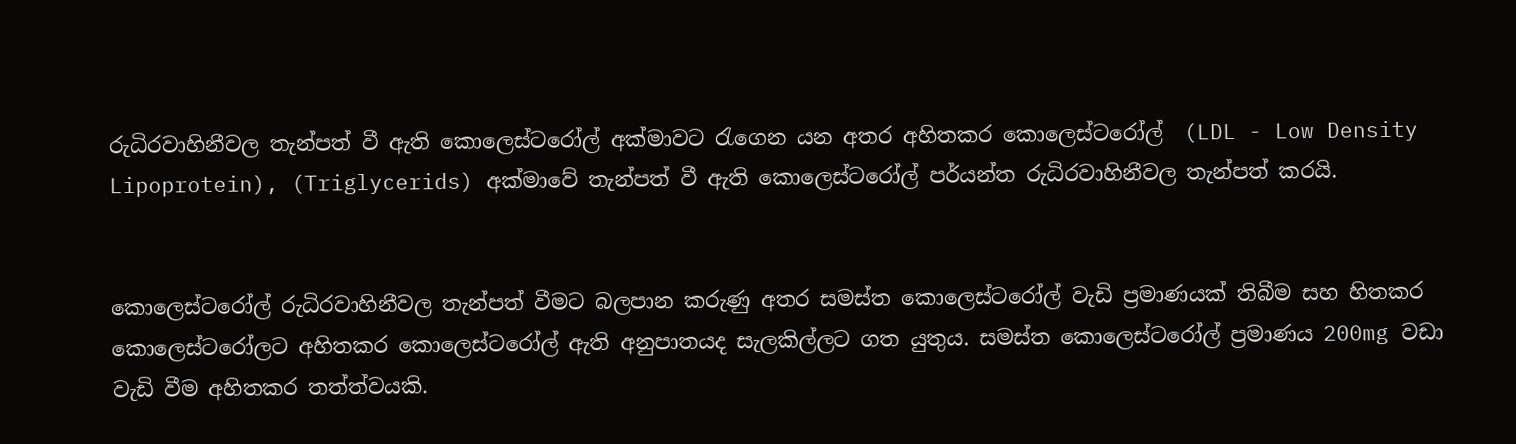රුධිරවාහිනීවල තැන්පත් වී ඇති කොලෙස්ටරෝල් අක්මාවට රැගෙන යන අතර අහිතකර කොලෙස්ටරෝල්  (LDL - Low Density Lipoprotein), (Triglycerids) අක්මාවේ තැන්පත් වී ඇති කොලෙස්ටරෝල් පර්යන්ත රුධිරවාහිනීවල තැන්පත් කරයි.


කොලෙස්ටරෝල් රුධිරවාහිනීවල තැන්පත් වීමට බලපාන කරුණු අතර සමස්ත කොලෙස්ටරෝල් වැඩි ප්‍රමාණයක් තිබීම සහ හිතකර කොලෙස්ටරෝලට අහිතකර කොලෙස්ටරෝල් ඇති අනුපාතයද සැලකිල්ලට ගත යුතුය. සමස්ත කොලෙස්ටරෝල් ප්‍රමාණය 200mg වඩා වැඩි වීම අහිතකර තත්ත්වයකි.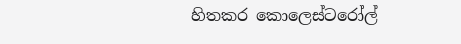හිතකර කොලෙස්ටරෝල්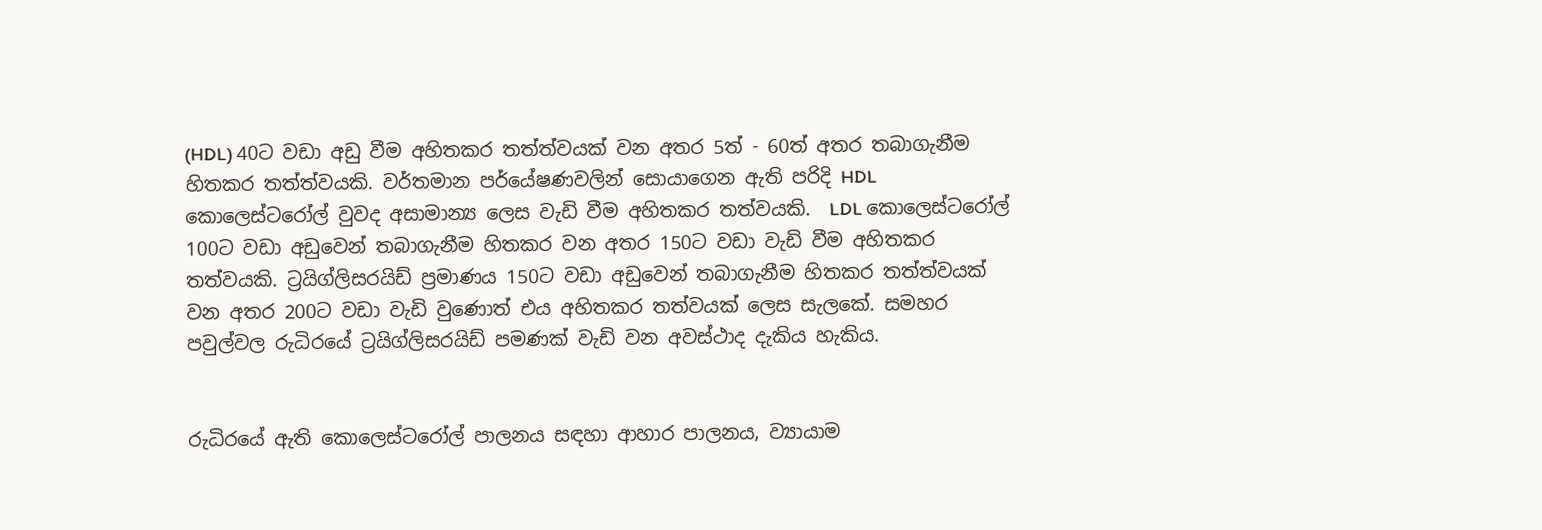(HDL) 40ට වඩා අඩු වීම අහිතකර තත්ත්වයක් වන අතර 5ත් - 60ත් අතර තබාගැනීම හිතකර තත්ත්වයකි. වර්තමාන පර්යේෂණවලින් සොයාගෙන ඇති පරිදි HDL කොලෙස්ටරෝල් වුවද අසාමාන්‍ය ලෙස වැඩි වීම අහිතකර තත්වයකි.  LDL කොලෙස්ටරෝල් 100ට වඩා අඩුවෙන් තබාගැනීම හිතකර වන අතර 150ට වඩා වැඩි වීම අහිතකර තත්වයකි. ට්‍රයිග්ලිසරයිඩ් ප්‍රමාණය 150ට වඩා අඩුවෙන් තබාගැනීම හිතකර තත්ත්වයක් වන අතර 200ට වඩා වැඩි වුණොත් එය අහිතකර තත්වයක් ලෙස සැලකේ. සමහර පවුල්වල රුධිරයේ ට්‍රයිග්ලිසරයිඩ් පමණක් වැඩි වන අවස්ථාද දැකිය හැකිය.


රුධිරයේ ඇති කොලෙස්ටරෝල් පාලනය සඳහා ආහාර පාලනය, ව්‍යායාම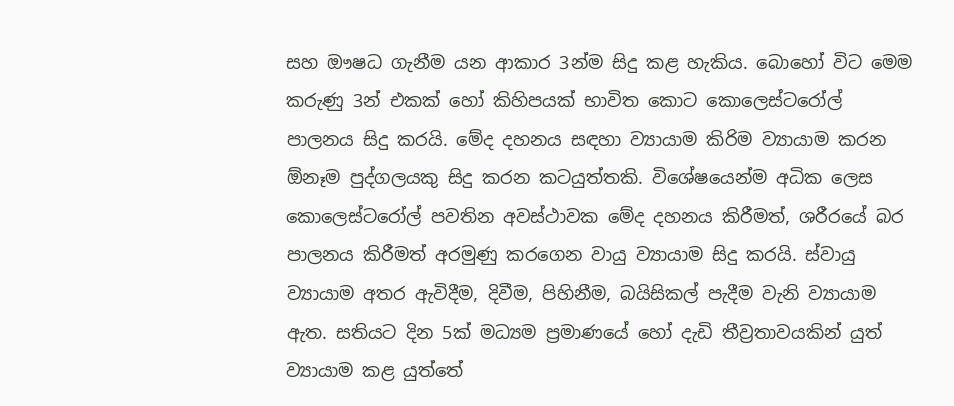සහ ඖෂධ ගැනීම යන ආකාර 3න්ම සිදු කළ හැකිය. බොහෝ විට මෙම කරුණු 3න් එකක් හෝ කිහිපයක් භාවිත කොට කොලෙස්ටරෝල් පාලනය සිදු කරයි. මේද දහනය සඳහා ව්‍යායාම කිරිම ව්‍යායාම කරන ඕනෑම පුද්ගලයකු සිදු කරන කටයුත්තකි. විශේෂයෙන්ම අධික ලෙස කොලෙස්ටරෝල් පවතින අවස්ථාවක මේද දහනය කිරීමත්, ශරීරයේ බර පාලනය කිරීමත් අරමුණු කරගෙන වායු ව්‍යායාම සිදු කරයි. ස්වායු ව්‍යායාම අතර ඇවිදීම, දිවීම, පිහිනීම, බයිසිකල් පැදීම වැනි ව්‍යායාම ඇත. සතියට දින 5ක් මධ්‍යම ප්‍රමාණයේ හෝ දැඩි තීව්‍රතාවයකින් යුත් ව්‍යායාම කළ යුත්තේ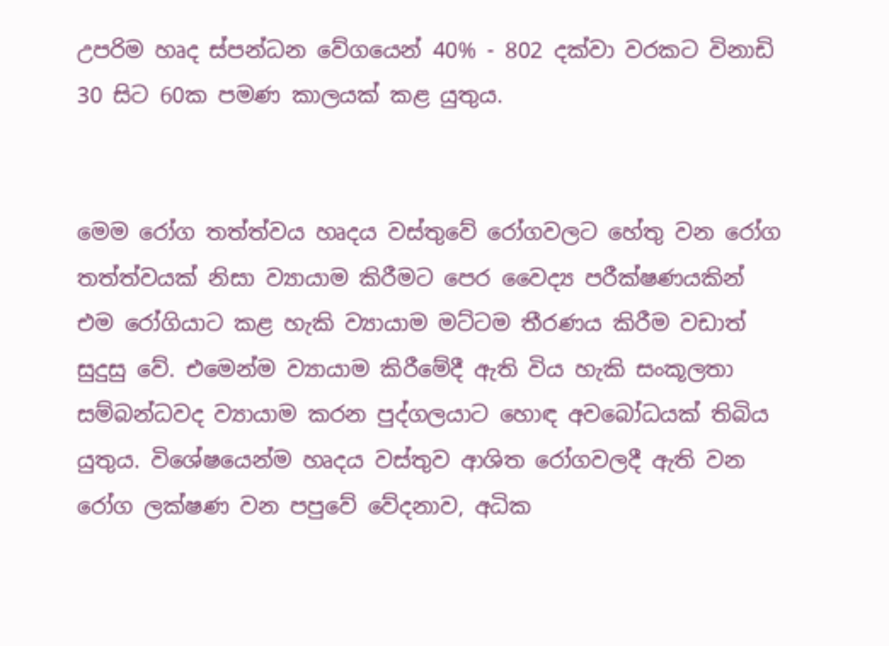උපරිම හෘද ස්පන්ධන වේගයෙන් 40% - 802 දක්වා වරකට විනාඩි 30 සිට 60ක පමණ කාලයක් කළ යුතුය.


මෙම රෝග තත්ත්වය හෘදය වස්තුවේ රෝගවලට හේතු වන රෝග තත්ත්වයක් නිසා ව්‍යායාම කිරීමට පෙර වෛද්‍ය පරීක්ෂණයකින් එම රෝගියාට කළ හැකි ව්‍යායාම මට්ටම තීරණය කිරීම වඩාත් සුදුසු වේ. එමෙන්ම ව්‍යායාම කිරීමේදී ඇති විය හැකි සංකූලතා සම්බන්ධවද ව්‍යායාම කරන පුද්ගලයාට හොඳ අවබෝධයක් තිබිය යුතුය. විශේෂයෙන්ම හෘදය වස්තුව ආශිත රෝගවලදී ඇති වන රෝග ලක්ෂණ වන පපුවේ වේදනාව, අධික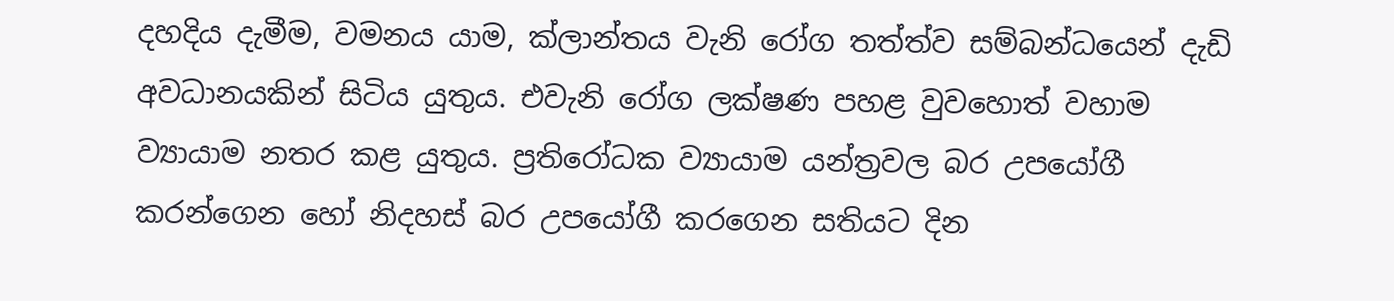දහදිය දැමීම, වමනය යාම, ක්ලාන්තය වැනි රෝග තත්ත්ව සම්බන්ධයෙන් දැඩි අවධානයකින් සිටිය යුතුය. එවැනි රෝග ලක්ෂණ පහළ වුවහොත් වහාම ව්‍යායාම නතර කළ යුතුය. ප්‍රතිරෝධක ව්‍යායාම යන්ත්‍රවල බර උපයෝගී කරන්ගෙන හෝ නිදහස් බර උපයෝගී කරගෙන සතියට දින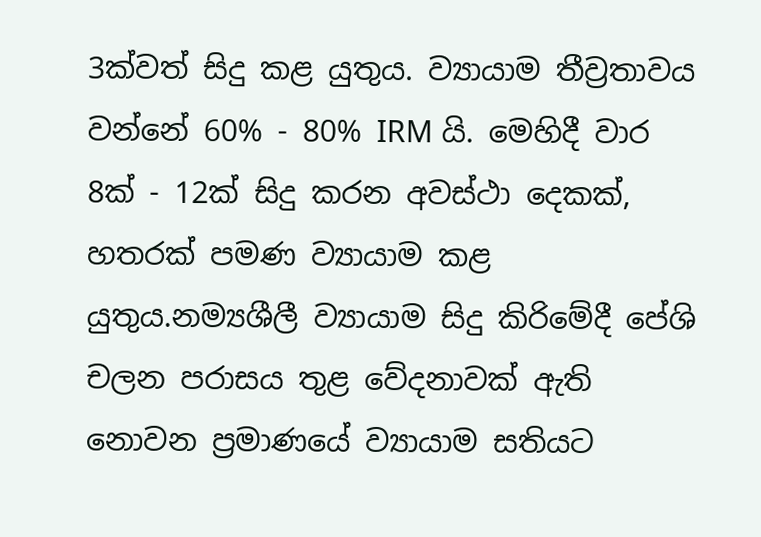3ක්වත් සිදු කළ යුතුය. ව්‍යායාම තීව්‍රතාවය වන්නේ 60% - 80% IRM යි. මෙහිදී වාර 8ක් - 12ක් සිදු කරන අවස්ථා දෙකක්, හතරක් පමණ ව්‍යායාම කළ යුතුය.නම්‍යශීලී ව්‍යායාම සිදු කිරිමේදී පේශි චලන පරාසය තුළ වේදනාවක් ඇති නොවන ප්‍රමාණයේ ව්‍යායාම සතියට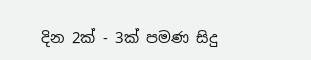දින 2ක් - 3ක් පමණ සිදු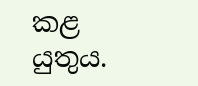කළ යුතුය.